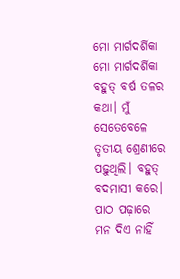ମୋ ମାର୍ଗଦର୍ଶିକା
ମୋ ମାର୍ଗଦର୍ଶିକା
ବହୁତ୍ ବର୍ଷ ତଳର କଥା। ମୁଁ ସେତେବେଳେ ତୃତୀୟ ଶ୍ରେଣୀରେ ପଢ଼ୁଥିଲି। ବହୁତ୍ ବଦମାସୀ କରେ। ପାଠ ପଢ଼ାରେ ମନ ଦିଏ ନାହିଁ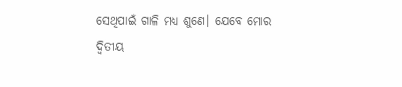ସେଥିପାଇଁ ଗାଳି ମଧ୍ଯ ଶୁଣେ। ଯେବେ ମୋର ଦ୍ୱିତୀୟ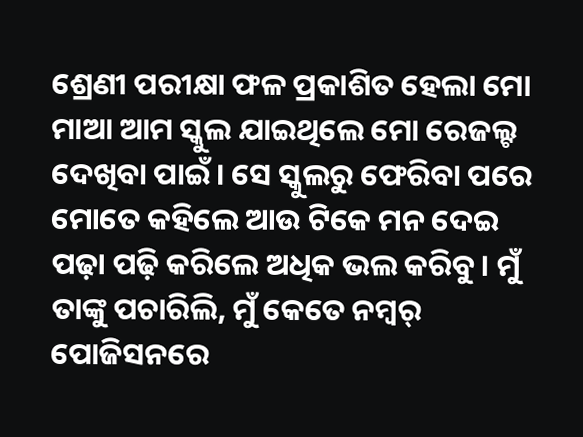ଶ୍ରେଣୀ ପରୀକ୍ଷା ଫଳ ପ୍ରକାଶିତ ହେଲା ମୋ ମାଆ ଆମ ସ୍କୁଲ ଯାଇଥିଲେ ମୋ ରେଜଲ୍ଟ ଦେଖିବା ପାଇଁ। ସେ ସ୍କୁଲରୁ ଫେରିବା ପରେ ମୋତେ କହିଲେ ଆଉ ଟିକେ ମନ ଦେଇ ପଢ଼ା ପଢ଼ି କରିଲେ ଅଧିକ ଭଲ କରିବୁ। ମୁଁ ତାଙ୍କୁ ପଚାରିଲି, ମୁଁ କେତେ ନମ୍ବର୍ ପୋଜିସନରେ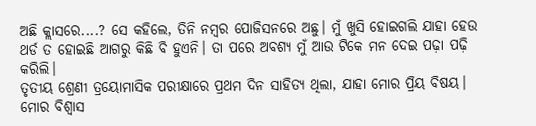ଅଛି କ୍ଲାସରେ....? ସେ କହିଲେ, ତିନି ନମ୍ବର ପୋଜିସନରେ ଅଛୁ। ମୁଁ ଖୁସି ହୋଇଗଲି ଯାହା ହେଉ ଥର୍ଡ ତ ହୋଇଛି ଆଗରୁ କିଛି ବି ହୁଏନି। ତା ପରେ ଅବଶ୍ୟ ମୁଁ ଆଉ ଟିକେ ମନ ଦେଇ ପଢ଼ା ପଢ଼ି କରିଲି।
ତୃତୀୟ ଶ୍ରେଣୀ ତ୍ରୟୋମାସିକ ପରୀକ୍ଷାରେ ପ୍ରଥମ ଦିନ ସାହିତ୍ୟ ଥିଲା, ଯାହା ମୋର ପ୍ରିୟ ବିଷୟ। ମୋର ବିଶ୍ବାସ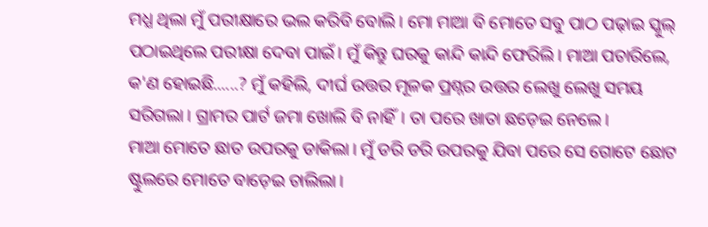ମଧ୍ଯ ଥିଲା ମୁଁ ପରୀକ୍ଷାରେ ଭଲ କରିବି ବୋଲି। ମୋ ମାଆ ବି ମୋତେ ସବୁ ପାଠ ପଢ଼ାଇ ସ୍କୁଲ୍ ପଠାଇଥିଲେ ପରୀକ୍ଷା ଦେବା ପାଇଁ। ମୁଁ କିନ୍ତୁ ଘରକୁ କାନ୍ଦି କାନ୍ଦି ଫେରିଲି। ମାଆ ପଚାରିଲେ, କ'ଣ ହୋଇଛି......? ମୁଁ କହିଲି, ଦୀର୍ଘ ଉତ୍ତର ମୂଳକ ପ୍ରଶ୍ନର ଉତ୍ତର ଲେଖୁ ଲେଖୁ ସମୟ ସରିଗଲା। ଗ୍ରାମର ପାର୍ଟ ଜମା ଖୋଲି ବି ନାହିଁ। ତା ପରେ ଖାତା ଛଡ଼େଇ ନେଲେ।
ମାଆ ମୋତେ ଛାତ ଉପରକୁ ଡାକିଲା। ମୁଁ ଡରି ଡରି ଉପରକୁ ଯିବା ପରେ ସେ ଗୋଟେ ଛୋଟ ଷ୍ଟୁଲରେ ମୋତେ ବାଡ଼େଇ ଚାଲିଲା।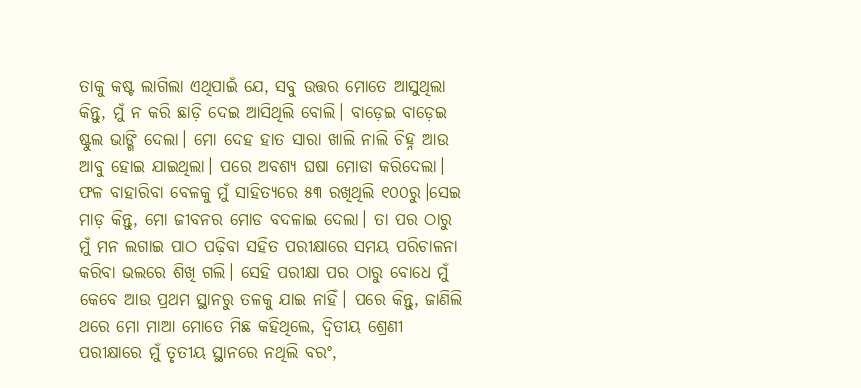ତାକୁ କଷ୍ଟ ଲାଗିଲା ଏଥିପାଇଁ ଯେ, ସବୁ ଉତ୍ତର ମୋତେ ଆସୁଥିଲା କିନ୍ତୁ, ମୁଁ ନ କରି ଛାଡ଼ି ଦେଇ ଆସିଥିଲି ବୋଲି। ବାଡ଼େଇ ବାଡ଼େଇ ଷ୍ଟୁଲ ଭାଙ୍ଗି ଦେଲା। ମୋ ଦେହ ହାତ ସାରା ଖାଲି ନାଲି ଚିହ୍ନ ଆଉ ଆବୁ ହୋଇ ଯାଇଥିଲା। ପରେ ଅବଶ୍ୟ ଘଷା ମୋଡା କରିଦେଲା। ଫଳ ବାହାରିବା ବେଳକୁ ମୁଁ ସାହିତ୍ୟରେ ୫୩ ରଖିଥିଲି ୧୦୦ରୁ।ସେଇ ମାଡ଼ କିନ୍ତୁ, ମୋ ଜୀବନର ମୋଡ ବଦଳାଇ ଦେଲା। ତା ପର ଠାରୁ ମୁଁ ମନ ଲଗାଇ ପାଠ ପଢ଼ିବା ସହିତ ପରୀକ୍ଷାରେ ସମୟ ପରିଚାଳନା କରିବା ଭଲରେ ଶିଖି ଗଲି। ସେହି ପରୀକ୍ଷା ପର ଠାରୁ ବୋଧେ ମୁଁ କେବେ ଆଉ ପ୍ରଥମ ସ୍ଥାନରୁ ତଳକୁ ଯାଇ ନାହିଁ। ପରେ କିନ୍ତୁ, ଜାଣିଲି ଥରେ ମୋ ମାଆ ମୋତେ ମିଛ କହିଥିଲେ, ଦ୍ୱିତୀୟ ଶ୍ରେଣୀ ପରୀକ୍ଷାରେ ମୁଁ ତୃତୀୟ ସ୍ଥାନରେ ନଥିଲି ବରଂ,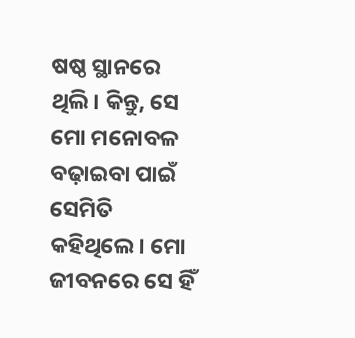ଷଷ୍ଠ ସ୍ଥାନରେ ଥିଲି। କିନ୍ତୁ, ସେ ମୋ ମନୋବଳ ବଢ଼ାଇବା ପାଇଁ ସେମିତି କହିଥିଲେ। ମୋ ଜୀବନରେ ସେ ହିଁ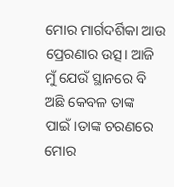ମୋର ମାର୍ଗଦର୍ଶିକା ଆଉ ପ୍ରେରଣାର ଉତ୍ସ। ଆଜି ମୁଁ ଯେଉଁ ସ୍ଥାନରେ ବି ଅଛି କେବଳ ତାଙ୍କ ପାଇଁ।ତାଙ୍କ ଚରଣରେ ମୋର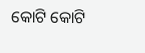କୋଟି କୋଟି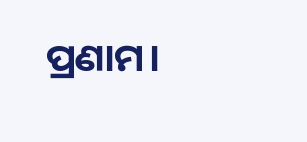ପ୍ରଣାମ।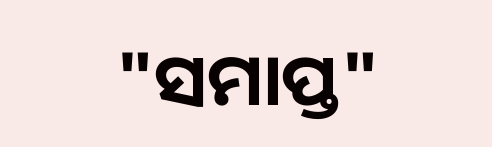"ସମାପ୍ତ"